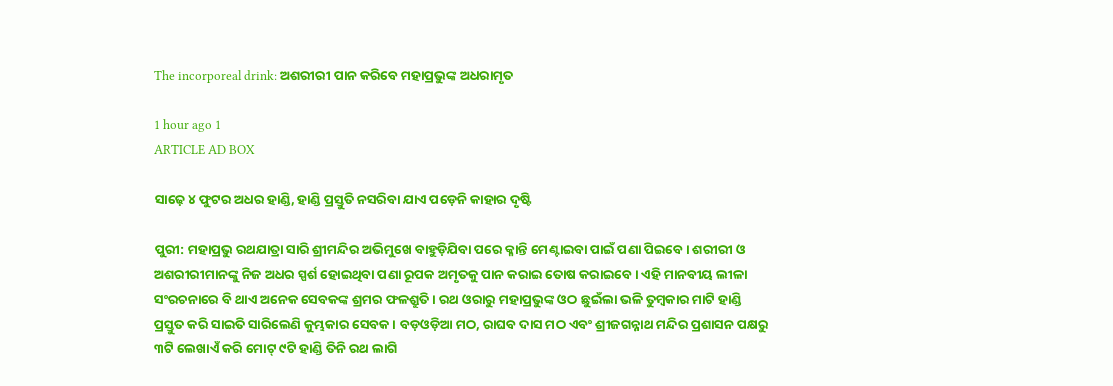The incorporeal drink: ଅଶରୀରୀ ପାନ କରିବେ ମହାପ୍ରଭୁଙ୍କ ଅଧରାମୃତ

1 hour ago 1
ARTICLE AD BOX

ସାଢ଼େ ୪ ଫୁଟର ଅଧର ହାଣ୍ଡି, ହାଣ୍ଡି ପ୍ରସ୍ତୁତି ନସରିବା ଯାଏ ପଡ଼େନି କାହାର ଦୃଷ୍ଟି

ପୁରୀ: ମହାପ୍ରଭୁ ରଥଯାତ୍ରା ସାରି ଶ୍ରୀମନ୍ଦିର ଅଭିମୁଖେ ବାହୁଡ଼ିଯିବା ପରେ କ୍ଳାନ୍ତି ମେଣ୍ଟାଇବା ପାଇଁ ପଣା ପିଇବେ। ଶରୀରୀ ଓ ଅଶରୀରୀମାନଙ୍କୁ ନିଜ ଅଧର ସ୍ପର୍ଶ ହୋଇଥିବା ପଣା ରୂପକ ଅମୃତକୁ ପାନ କରାଇ ତୋଷ କରାଇବେ। ଏହି ମାନବୀୟ ଲୀଳା ସଂରଚନାରେ ବି ଥାଏ ଅନେକ ସେବକଙ୍କ ଶ୍ରମର ଫଳଶ୍ରୁତି। ରଥ ଓରାରୁ ମହାପ୍ରଭୁଙ୍କ ଓଠ ଛୁଇଁଲା ଭଳି ତୁମ୍ବକାର ମାଟି ହାଣ୍ଡି ପ୍ରସ୍ତୁତ କରି ସାଇତି ସାରିଲେଣି କୁମ୍ଭକାର ସେବକ। ବଡ଼ଓଡ଼ିଆ ମଠ, ରାଘବ ଦାସ ମଠ ଏବଂ ଶ୍ରୀଜଗନ୍ନାଥ ମନ୍ଦିର ପ୍ରଶାସନ ପକ୍ଷରୁ ୩ଟି ଲେଖାଏଁ କରି ମୋଟ୍‌ ୯ଟି ହାଣ୍ଡି ତିନି ରଥ ଲାଗି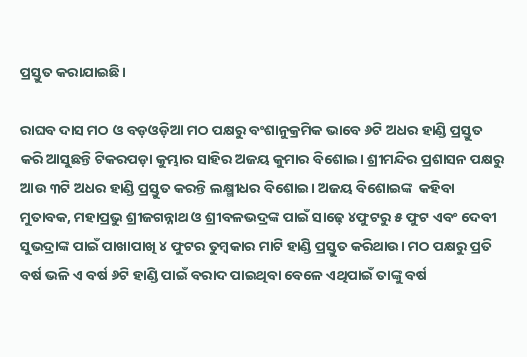ପ୍ରସ୍ତୁତ କରାଯାଇଛି।

ରାଘବ ଦାସ ମଠ ଓ ବଡ଼ଓଡ଼ିଆ ମଠ ପକ୍ଷରୁ ‌ବଂଶାନୁକ୍ରମିକ ଭାବେ ୬ଟି ଅଧର ହାଣ୍ଡି ପ୍ରସ୍ତୁତ କରି ଆସୁଛନ୍ତି ଟିକରପଡ଼ା କୁମ୍ଭାର ସାହିର ଅଜୟ କୁମାର ବିଶୋଇ। ଶ୍ରୀମନ୍ଦିର ପ୍ରଶାସନ ପକ୍ଷରୁ ଆଉ ୩ଟି ଅଧର ହାଣ୍ଡି ପ୍ରସ୍ତୁତ କରନ୍ତି ଲକ୍ଷ୍ମୀଧର ବିଶୋଇ। ଅଜୟ ବିଶୋଇଙ୍କ  କହିବା ମୁତାବକ, ମହାପ୍ରଭୁ ଶ୍ରୀଜଗନ୍ନାଥ ଓ ଶ୍ରୀବଳଭଦ୍ରଙ୍କ ପାଇଁ ସାଢ଼େ ୪ଫୁଟରୁ ୫ ଫୁଟ ଏବଂ ଦେବୀ ସୁଭଦ୍ରାଙ୍କ ପାଇଁ ପାଖାପାଖି ୪ ଫୁଟର ତୁମ୍ବକାର ମାଟି ହାଣ୍ଡି ପ୍ରସ୍ତୁତ କରିଥାଉ। ମଠ ପକ୍ଷରୁ ପ୍ରତି ବର୍ଷ ଭଳି ଏ ବର୍ଷ ୬ଟି ହାଣ୍ଡି ପାଇଁ ବରାଦ ପାଇଥିବା ବେଳେ ଏଥିପାଇଁ ତାଙ୍କୁ ବର୍ଷ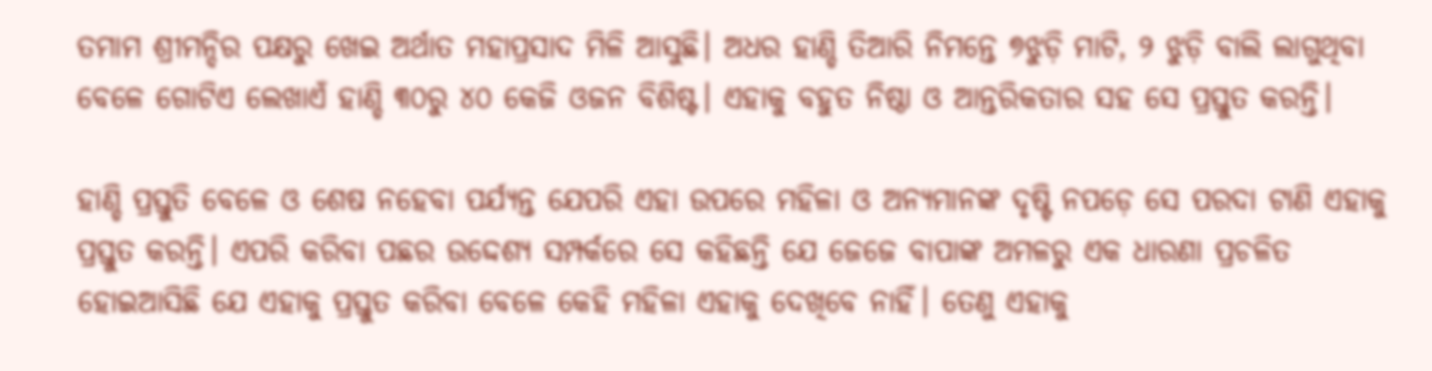ତମାମ ଶ୍ରୀମନ୍ଦିର ପକ୍ଷରୁ ଖେଇ ଅର୍ଥାତ ମହାପ୍ରସାଦ ମି‌ଳି ଆସୁଛି। ଅଧର ହାଣ୍ଡି ତିଆରି ନିମନ୍ତେ ୭ଝୁଡ଼ି ମାଟି, ୨ ଝୁଡ଼ି ବାଲି ଲାଗୁଥିବା ବେଳେ ଗୋଟିଏ ଲେଖାଏଁ ହାଣ୍ଡି ୩୦ରୁ ୪୦ କେଜି ଓଜନ ବିଶିଷ୍ଟ। ଏହାକୁ ବହୁତ ନିଷ୍ଠା ଓ ଆନ୍ତରିକତାର ସହ ସେ ପ୍ରସ୍ତୁତ କରନ୍ତି।

ହାଣ୍ଡି ପ୍ରସ୍ତୁତି ବେଳେ ଓ ଶେଷ ନହେବା ପର୍ଯ୍ୟନ୍ତ ଯେପରି ଏହା ଉପରେ ମହିଳା ଓ ଅନ୍ୟମାନଙ୍କ ଦୃଷ୍ଟି ନପଡ଼େ ସେ ପରଦା ଟାଣି ଏହାକୁ ପ୍ରସ୍ତୁତ କରନ୍ତି। ଏପରି କରିବା ପଛର ଉଦ୍ଦେଶ୍ୟ ସମ୍ପର୍କରେ ସେ କହିଛନ୍ତି ଯେ ଜେଜେ ବାପାଙ୍କ ଅମଳରୁ ଏକ ଧାରଣା ପ୍ରଚଳିତ ହୋଇଆସିଛି ଯେ ଏହାକୁ ପ୍ରସ୍ତୁତ କରିବା ବେଳେ କେହି ମହିଳା ଏହାକୁ ଦେଖିବେ ନାହିଁ। ତେଣୁ ଏହାକୁ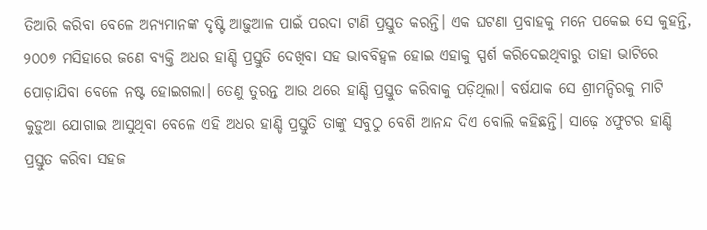ତିଆରି କରିବା ବେଳେ ଅନ୍ୟମାନଙ୍କ ଦୃଷ୍ଟି ଆଢ଼ୁଆଳ ପାଇଁ ପରଦା ଟାଣି ପ୍ରସ୍ତୁତ କରନ୍ତି। ଏକ ଘଟଣା ପ୍ରବାହକୁ ମନେ ପକେଇ ସେ କୁହନ୍ତି, ୨୦୦୭ ମସିହାରେ ଜଣେ ବ୍ୟକ୍ତି ଅଧର ହାଣ୍ଡି ପ୍ରସ୍ତୁତି ଦେଖିବା ସହ ଭାବବିହ୍ବଳ ହୋଇ ଏହାକୁ ସ୍ପର୍ଶ କରିଦେଇଥିବାରୁ ତାହା ଭାଟିରେ ପୋଡ଼ାଯିବା ବେଳେ ନଷ୍ଟ ହୋଇଗଲା। ତେଣୁ ତୁରନ୍ତ ଆଉ ଥରେ ହାଣ୍ଡି ପ୍ରସ୍ତୁତ କରିବାକୁ ପଡ଼ିଥିଲା। ବର୍ଷଯାକ ସେ ଶ୍ରୀମନ୍ଦିରକୁ ମାଟି କୁଡ଼ୁଆ ଯୋଗାଇ ଆସୁଥିବା ବେଳେ ଏହି ଅଧର ହାଣ୍ଡି ପ୍ରସ୍ତୁତି ତାଙ୍କୁ ସବୁଠୁ ବେଶି ଆନନ୍ଦ ଦିଏ ବୋଲି କହିଛନ୍ତି। ସାଢ଼େ ୪ଫୁଟର ହାଣ୍ଡି ପ୍ରସ୍ତୁତ କରିବା ସହଜ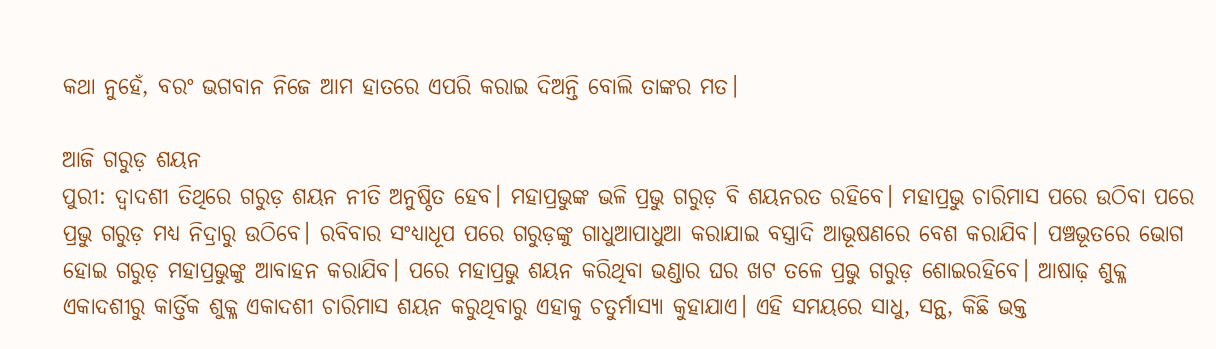କଥା ନୁହେଁ, ବରଂ ଭଗବାନ ନିଜେ ଆମ ହାତରେ ଏପରି କରାଇ ଦିଅନ୍ତି ବୋଲି ତାଙ୍କର ମତ।

ଆଜି ଗରୁଡ଼ ଶୟନ
ପୁରୀ: ଦ୍ବାଦଶୀ ତିଥିରେ ଗରୁଡ଼ ଶୟନ ନୀତି ଅନୁଷ୍ଠିତ ହେବ। ମହାପ୍ରଭୁଙ୍କ ଭଳି ପ୍ରଭୁ ଗରୁଡ଼ ବି ଶୟନରତ ରହିବେ। ମହାପ୍ରଭୁ ଚାରିମାସ ପରେ ଉଠିବା ପରେ ପ୍ରଭୁ ଗରୁଡ଼ ମଧ୍ୟ ନିଦ୍ରାରୁ ଉଠିବେ। ରବିବାର ସଂଧ୍ୟାଧୂପ ପରେ ଗରୁଡ଼ଙ୍କୁ ଗାଧୁଆପାଧୁଆ କରାଯାଇ ବସ୍ତ୍ରାଦି ଆଭୂଷଣରେ ବେଶ କରାଯିବ। ପଞ୍ଚଭୂତରେ ଭୋଗ ହୋଇ ଗରୁଡ଼ ମହାପ୍ରଭୁଙ୍କୁ ଆବାହନ କରାଯିବ। ପରେ ମହାପ୍ରଭୁ ଶୟନ କରିଥିବା ଭଣ୍ଡାର ଘର ଖଟ ‌ତଳେ ପ୍ରଭୁ ଗରୁଡ଼ ଶୋଇରହିବେ। ଆଷାଢ଼ ଶୁକ୍ଳ ଏକାଦଶୀରୁ କାର୍ତ୍ତିକ ଶୁକ୍ଳ ଏକାଦଶୀ ଚାରିମାସ ଶୟନ କରୁଥିବାରୁ ଏହାକୁ ଚତୁର୍ମାସ୍ୟା କୁହାଯାଏ। ଏହି ସମୟରେ ସାଧୁ, ସନ୍ଥ, କିଛି ଭକ୍ତ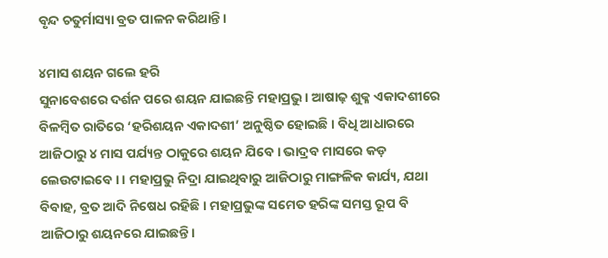ବୃନ୍ଦ ଚତୁର୍ମାସ୍ୟା ବ୍ରତ ପାଳନ କରିଥାନ୍ତି।

୪ମାସ ଶୟନ ଗଲେ ହରି
ସୁନାବେଶରେ ଦର୍ଶନ ପରେ ଶୟନ ଯାଇଛନ୍ତି ମହାପ୍ରଭୁ। ଆଷାଢ଼ ଶୁକ୍ଳ ଏକାଦଶୀରେ ବିଳମ୍ବିତ ରାତିରେ ‘ହରିଶୟନ ଏକାଦଶୀ’ ଅନୁଷ୍ଠିତ ହୋଇଛି। ବିଧି ଆଧାରରେ ଆଜିଠାରୁ ୪ ମାସ ପର୍ଯ୍ୟନ୍ତ ଠାକୁରେ ଶୟନ ଯିବେ। ଭାଦ୍ରବ ମାସରେ କଡ଼ ଲେଉଟାଇବେ। । ମହାପ୍ରଭୁ ନିଦ୍ରା ଯାଇଥିବାରୁ ଆଜିଠାରୁ ମାଙ୍ଗଳିକ କାର୍ଯ୍ୟ, ଯଥା ବିବାହ, ବ୍ରତ ଆଦି ନିଷେଧ ରହିଛି। ମହାପ୍ରଭୁଙ୍କ ସମେତ ହରିଙ୍କ ସମସ୍ତ ରୂପ ବି ଆଜିଠାରୁ ଶୟନରେ ଯାଇଛନ୍ତି।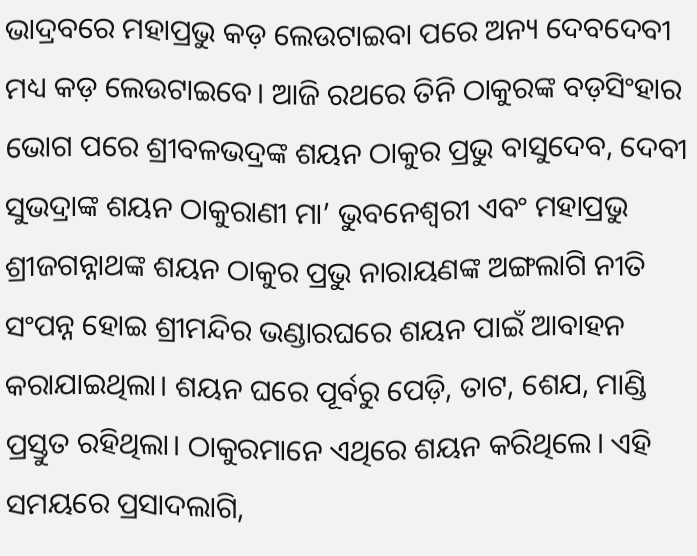ଭାଦ୍ରବରେ ମହାପ୍ରଭୁ କଡ଼ ଲେଉଟାଇବା ପରେ ଅନ୍ୟ ଦେବଦେବୀ ମଧ୍ୟ କଡ଼ ଲେଉଟାଇବେ। ଆଜି ରଥରେ ତିନି ଠାକୁରଙ୍କ ବଡ଼ସିଂହାର ଭୋଗ ପରେ ଶ୍ରୀବଳଭଦ୍ରଙ୍କ ଶୟନ ଠାକୁର ପ୍ରଭୁ ବାସୁଦେବ, ଦେବୀ ସୁଭଦ୍ରାଙ୍କ ଶୟନ ଠାକୁରାଣୀ ମା’ ଭୁବନେଶ୍ବରୀ ଏବଂ ମହାପ୍ରଭୁ ଶ୍ରୀଜଗନ୍ନାଥଙ୍କ ଶୟନ ଠାକୁର ପ୍ରଭୁ ନାରାୟଣଙ୍କ ଅଙ୍ଗଲାଗି ନୀତି ସଂପନ୍ନ ହୋଇ ଶ୍ରୀମନ୍ଦିର ଭଣ୍ଡାରଘରେ ଶୟନ ପାଇଁ ଆବାହନ କରାଯାଇଥିଲା। ଶୟନ ଘରେ ପୂର୍ବରୁ ପେଡ଼ି, ତାଟ, ଶେଯ, ମାଣ୍ଡି ପ୍ରସ୍ତୁତ ରହିଥିଲା। ଠାକୁରମାନେ ଏଥିରେ ଶୟନ କରିଥିଲେ। ଏହି ସମୟରେ ପ୍ରସାଦଲାଗି,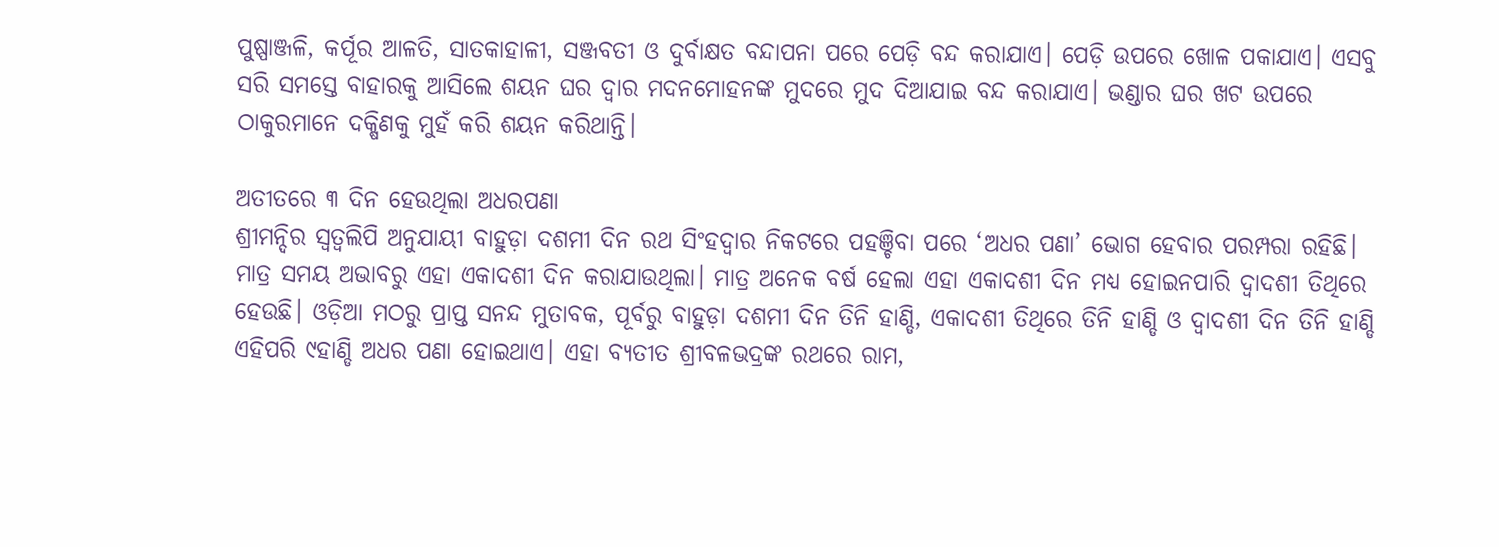ପୁଷ୍ପାଞ୍ଜଳି, କର୍ପୂର ଆଳତି, ସାତକାହାଳୀ, ସଞ୍ଜବତୀ ଓ ଦୁର୍ବାକ୍ଷତ ବନ୍ଦାପନା ପରେ ପେଡ଼ି ବନ୍ଦ କରାଯାଏ। ପେଡ଼ି ଉପରେ ଖୋଳ ପକାଯାଏ। ଏସବୁ ସରି ସମସ୍ତେ ବାହାରକୁ ଆସିଲେ ଶୟନ ଘର ଦ୍ୱାର ମଦନମୋହନଙ୍କ ମୁଦରେ ମୁଦ ଦିଆଯାଇ ବନ୍ଦ କରାଯାଏ। ଭଣ୍ଡାର ଘର ଖଟ ଉପରେ ଠାକୁରମାନେ ଦକ୍ଷିଣକୁ ମୁହଁ କରି ଶୟନ କରିଥାନ୍ତି।

ଅତୀତରେ ୩ ଦିନ ହେଉଥିଲା ଅଧରପଣା
ଶ୍ରୀମନ୍ଦିର ସ୍ବତ୍ବଲିପି ଅନୁଯାୟୀ ବାହୁଡ଼ା ଦଶମୀ ଦିନ ରଥ ସିଂହଦ୍ବାର ନିକଟରେ ପହଞ୍ଚିବା ପରେ ‘ଅଧର ପଣା’ ଭୋଗ ହେବାର ପରମ୍ପରା ରହିଛି। ମାତ୍ର ସମୟ ଅଭାବରୁ ଏହା ଏକାଦଶୀ ଦିନ କରାଯାଉଥିଲା। ମାତ୍ର ଅନେକ ବର୍ଷ ହେଲା ଏହା ଏକାଦଶୀ ଦିନ ମଧ୍ୟ ହୋଇନପାରି ଦ୍ବାଦଶୀ ତିଥିରେ ହେଉଛି। ଓଡ଼ିଆ ମଠରୁ ପ୍ରାପ୍ତ ସନନ୍ଦ ମୁତାବକ, ପୂର୍ବରୁ ବାହୁଡ଼ା ଦଶମୀ ଦିନ ତିନି ହାଣ୍ଡି, ଏକାଦଶୀ ତିଥିରେ ତିନି ହାଣ୍ଡି ଓ ଦ୍ବାଦଶୀ ଦିନ ତିନି ହାଣ୍ଡି ଏହିପରି ୯ହାଣ୍ଡି ଅଧର ପଣା ହୋଇଥାଏ। ଏହା ବ୍ୟତୀତ ଶ୍ରୀବଳଭଦ୍ରଙ୍କ ରଥରେ ରାମ,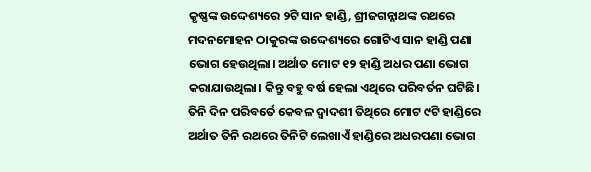କୃଷ୍ଣଙ୍କ ଉଦ୍ଦେଶ୍ୟରେ ୨ଟି ସାନ ହାଣ୍ଡି, ଶ୍ରୀଜଗନ୍ନାଥଙ୍କ ରଥରେ ମଦନମୋହନ ଠାକୁରଙ୍କ ଉଦ୍ଦେଶ୍ୟରେ ଗୋଟିଏ ସାନ ହାଣ୍ଡି ପଣା ଭୋଗ ହେଉଥିଲା। ଅର୍ଥାତ ମୋଟ ୧୨ ହାଣ୍ଡି ଅଧର ପଣା ଭୋଗ କରାଯାଉଥିଲା। କିନ୍ତୁ ବହୁ ବର୍ଷ ହେଲା ଏଥିରେ ପରିବର୍ତନ ଘଟିଛି। ତିନି ଦିନ ପରିବର୍ତେ କେବଳ ଦ୍ବାଦଶୀ ତିଥିରେ ମୋଟ ୯ଟି ହାଣ୍ଡିରେ ଅର୍ଥାତ ତିନି ରଥରେ ତିନିଟି ଲେଖାଏଁ ହାଣ୍ଡିରେ ଅଧରପଣା ଭୋଗ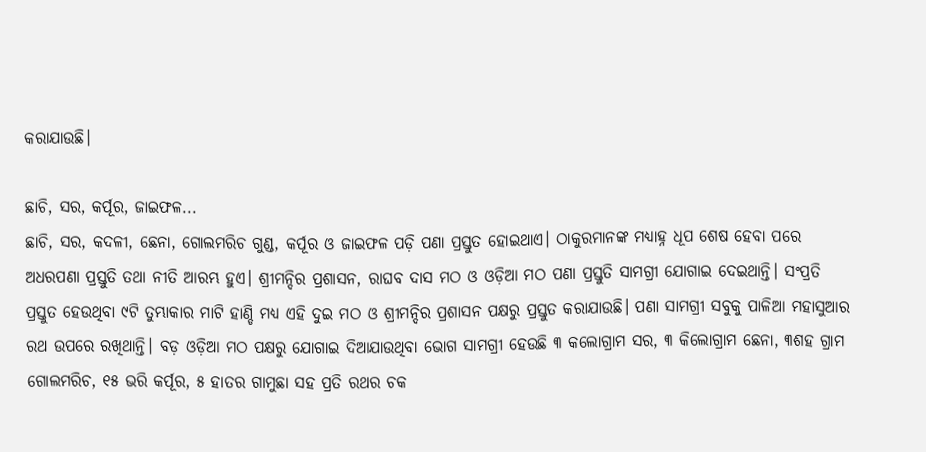କରାଯାଉଛି।

ଛାଚି, ସର, କର୍ପୂର, ଜାଇଫଳ...
ଛାଚି, ସର, କଦଳୀ, ଛେନା, ଗୋଲମରିଚ ଗୁଣ୍ଡ, କର୍ପୂର ଓ ଜାଇଫଳ ପଡ଼ି ପଣା ପ୍ରସ୍ତୁତ ହୋଇଥାଏ। ଠାକୁରମାନଙ୍କ ମଧ୍ୟାହ୍ନ ଧୂପ ଶେଷ ହେବା ପରେ ଅଧରପଣା ପ୍ରସ୍ତୁତି ତଥା ନୀତି ଆରମ୍ଭ ହୁଏ। ଶ୍ରୀମନ୍ଦିର ପ୍ରଶାସନ, ରାଘବ ଦାସ ମଠ ଓ ଓଡ଼ିଆ ମଠ ପଣା ପ୍ରସ୍ତୁତି ସାମଗ୍ରୀ ଯୋଗାଇ ଦେଇଥାନ୍ତି। ସଂପ୍ରତି ପ୍ରସ୍ତୁତ ହେଉଥିବା ୯ଟି ତୁମ୍ଭାକାର ମାଟି ହାଣ୍ଡି ମଧ୍ୟ ଏହି ଦୁଇ ମଠ ଓ ଶ୍ରୀମନ୍ଦିର ପ୍ରଶାସନ ପକ୍ଷରୁ ପ୍ରସ୍ତୁତ କରାଯାଉଛି। ପଣା ସାମଗ୍ରୀ ସବୁକୁ ପାଳିଆ ମହାସୁଆର ରଥ ଉପରେ ରଖିଥାନ୍ତି। ବଡ଼ ଓଡ଼ିଆ ମଠ ପକ୍ଷରୁ ଯୋଗାଇ ଦିଆଯାଉଥିବା ଭୋଗ ସାମଗ୍ରୀ ହେଉଛି ୩ କଲୋଗ୍ରାମ ସର, ୩ କିଲୋଗ୍ରାମ ଛେନା, ୩ଶହ ଗ୍ରାମ ଗୋଲମରିଚ, ୧୫ ଭରି କର୍ପୂର, ୫ ହାତର ଗାମୁଛା ସହ ପ୍ରତି ରଥର ଚକ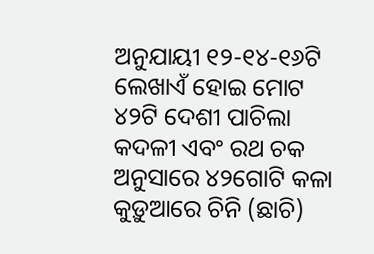ଅନୁଯାୟୀ ୧୨-୧୪-୧୬ଟି ଲେଖାଏଁ ହୋଇ ମୋଟ ୪୨ଟି ଦେଶୀ ପାଚିଲା କଦଳୀ ଏବଂ ରଥ ଚକ ଅନୁସାରେ ୪୨ଗୋଟି କଳା କୁଡ଼ୁଆରେ ଚିନି (ଛାଚି)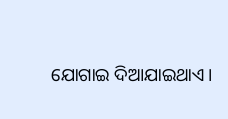ଯୋଗାଇ ଦିଆଯାଇଥାଏ।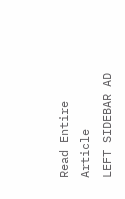Read Entire Article
LEFT SIDEBAR AD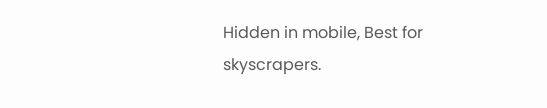Hidden in mobile, Best for skyscrapers.